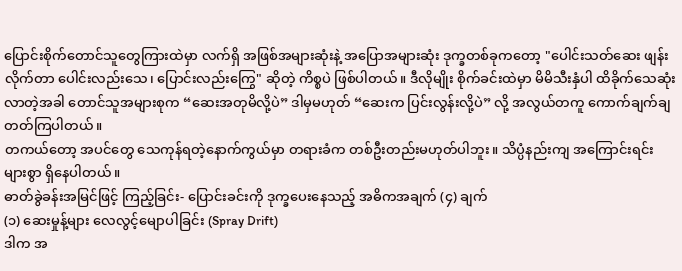ပြောင်းစိုက်တောင်သူတွေကြားထဲမှာ လက်ရှိ အဖြစ်အများဆုံးနဲ့ အပြောအများဆုံး ဒုက္ခတစ်ခုကတော့ "ပေါင်းသတ်ဆေး ဖျန်းလိုက်တာ ပေါင်းလည်းသေ၊ ပြောင်းလည်းကြွေ" ဆိုတဲ့ ကိစ္စပဲ ဖြစ်ပါတယ်။ ဒီလိုမျိုး စိုက်ခင်းထဲမှာ မိမိသီးနှံပါ ထိခိုက်သေဆုံး လာတဲ့အခါ တောင်သူအများစုက “ဆေးအတုမိလို့ပဲ” ဒါမှမဟုတ် “ဆေးက ပြင်းလွန်းလို့ပဲ” လို့ အလွယ်တကူ ကောက်ချက်ချတတ်ကြပါတယ်။
တကယ်တော့ အပင်တွေ သေကုန်ရတဲ့နောက်ကွယ်မှာ တရားခံက တစ်ဦးတည်းမဟုတ်ပါဘူး။ သိပ္ပံနည်းကျ အကြောင်းရင်းများစွာ ရှိနေပါတယ်။
ဓာတ်ခွဲခန်းအမြင်ဖြင့် ကြည့်ခြင်း- ပြောင်းခင်းကို ဒုက္ခပေးနေသည့် အဓိကအချက် (၄) ချက်
(၁) ဆေးမှုန့်များ လေလွင့်မျောပါခြင်း (Spray Drift)
ဒါက အ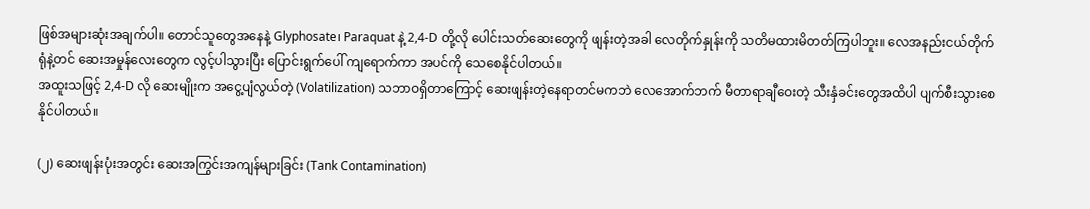ဖြစ်အများဆုံးအချက်ပါ။ တောင်သူတွေအနေနဲ့ Glyphosate၊ Paraquat နဲ့ 2,4-D တို့လို ပေါင်းသတ်ဆေးတွေကို ဖျန်းတဲ့အခါ လေတိုက်နှုန်းကို သတိမထားမိတတ်ကြပါဘူး။ လေအနည်းငယ်တိုက်ရုံနဲ့တင် ဆေးအမှုန်လေးတွေက လွင့်ပါသွားပြီး ပြောင်းရွက်ပေါ် ကျရောက်ကာ အပင်ကို သေစေနိုင်ပါတယ်။
အထူးသဖြင့် 2,4-D လို ဆေးမျိုးက အငွေ့ပျံလွယ်တဲ့ (Volatilization) သဘာဝရှိတာကြောင့် ဆေးဖျန်းတဲ့နေရာတင်မကဘဲ လေအောက်ဘက် မီတာရာချီဝေးတဲ့ သီးနှံခင်းတွေအထိပါ ပျက်စီးသွားစေနိုင်ပါတယ်။

(၂) ဆေးဖျန်းပုံးအတွင်း ဆေးအကြွင်းအကျန်များခြင်း (Tank Contamination)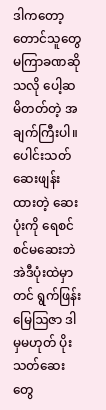ဒါကတော့ တောင်သူတွေ မကြာခဏဆိုသလို ပေါ့ဆမိတတ်တဲ့ အချက်ကြီးပါ။ ပေါင်းသတ်ဆေးဖျန်းထားတဲ့ ဆေးပုံးကို ရေစင်စင်မဆေးဘဲ အဲဒီပုံးထဲမှာတင် ရွက်ဖြန်းမြေဩဇာ ဒါမှမဟုတ် ပိုးသတ်ဆေးတွေ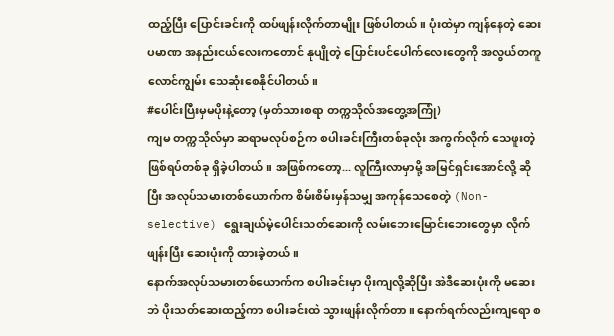ထည့်ပြီး ပြောင်းခင်းကို ထပ်ဖျန်းလိုက်တာမျိုး ဖြစ်ပါတယ်။ ပုံးထဲမှာ ကျန်နေတဲ့ ဆေးပမာဏ အနည်းငယ်လေးကတောင် နုပျိုတဲ့ ပြောင်းပင်ပေါက်လေးတွေကို အလွယ်တကူ လောင်ကျွမ်း သေဆုံးစေနိုင်ပါတယ်။
#ပေါင်းပြီးမှမပိုးနဲ့တော့ (မှတ်သားစရာ တက္ကသိုလ်အတွေ့အကြုံ)
ကျမ တက္ကသိုလ်မှာ ဆရာမလုပ်စဉ်က စပါးခင်းကြီးတစ်ခုလုံး အကွက်လိုက် သေဖူးတဲ့ ဖြစ်ရပ်တစ်ခု ရှိခဲ့ပါတယ်။ အဖြစ်ကတော့... လူကြီးလာမှာမို့ အမြင်ရှင်းအောင်လို့ ဆိုပြီး အလုပ်သမားတစ်ယောက်က စိမ်းစိမ်းမှန်သမျှ အကုန်သေစေတဲ့ (Non-selective) ရွေးချယ်မဲ့ပေါင်းသတ်ဆေးကို လမ်းဘေးမြောင်းဘေးတွေမှာ လိုက်ဖျန်းပြီး ဆေးပုံးကို ထားခဲ့တယ်။
နောက်အလုပ်သမားတစ်ယောက်က စပါးခင်းမှာ ပိုးကျလို့ဆိုပြီး အဲဒီဆေးပုံးကို မဆေးဘဲ ပိုးသတ်ဆေးထည့်ကာ စပါးခင်းထဲ သွားဖျန်းလိုက်တာ။ နောက်ရက်လည်းကျရော စ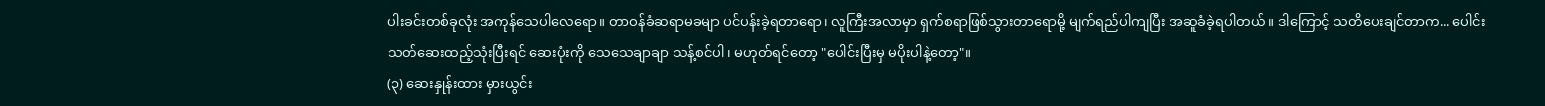ပါးခင်းတစ်ခုလုံး အကုန်သေပါလေရော။ တာဝန်ခံဆရာမခမျာ ပင်ပန်းခဲ့ရတာရော၊ လူကြီးအလာမှာ ရှက်စရာဖြစ်သွားတာရောမို့ မျက်ရည်ပါကျပြီး အဆူခံခဲ့ရပါတယ်။ ဒါကြောင့် သတိပေးချင်တာက... ပေါင်းသတ်ဆေးထည့်သုံးပြီးရင် ဆေးပုံးကို သေသေချာချာ သန့်စင်ပါ၊ မဟုတ်ရင်တော့ "ပေါင်းပြီးမှ မပိုးပါနဲ့တော့"။
(၃) ဆေးနှုန်းထား မှားယွင်း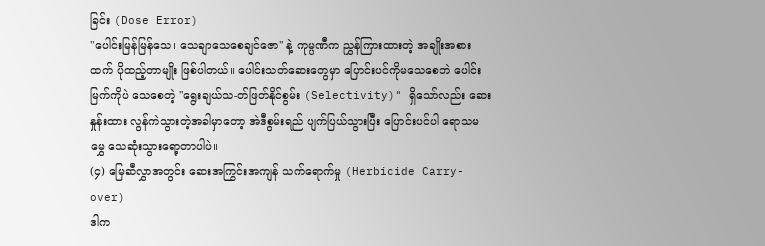ခြင်း (Dose Error)
"ပေါင်းမြန်မြန်သေ၊ သေချာသေစေချင်ဇော" နဲ့ ကုမ္ပဏီက ညွှန်ကြားထားတဲ့ အချိုးအစားထက် ပိုထည့်တာမျိုး ဖြစ်ပါတယ်။ ပေါင်းသတ်ဆေးတွေမှာ ပြောင်းပင်ကိုမသေစေဘဲ ပေါင်းမြက်ကိုပဲ သေစေတဲ့ "ရွေးချယ်သ-တ်ဖြတ်နိုင်စွမ်း (Selectivity)" ရှိသော်လည်း ဆေးနှုန်းထား လွန်ကဲသွားတဲ့အခါမှာတော့ အဲဒီစွမ်းရည် ပျက်ပြယ်သွားပြီး ပြောင်းပင်ပါ ရောသမမွှေ သေဆုံးသွားရော့တာပါပဲ။
(၄) မြေဆီလွှာအတွင်း ဆေးအကြွင်းအကျန် သက်ရောက်မှု (Herbicide Carry-over)
ဒါက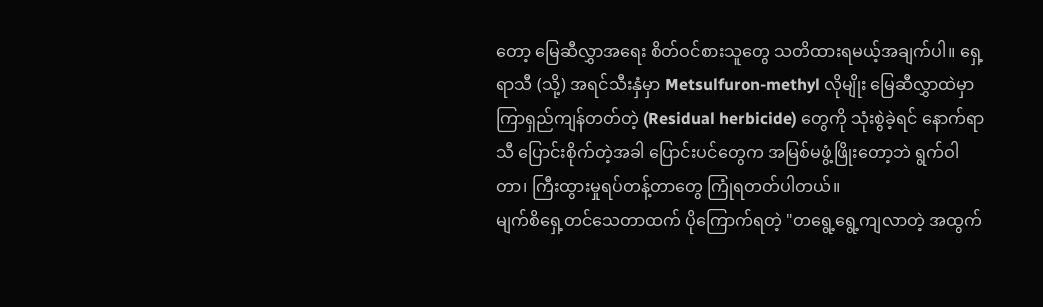တော့ မြေဆီလွှာအရေး စိတ်ဝင်စားသူတွေ သတိထားရမယ့်အချက်ပါ။ ရှေ့ရာသီ (သို့) အရင်သီးနှံမှာ Metsulfuron-methyl လိုမျိုး မြေဆီလွှာထဲမှာ ကြာရှည်ကျန်တတ်တဲ့ (Residual herbicide) တွေကို သုံးစွဲခဲ့ရင် နောက်ရာသီ ပြောင်းစိုက်တဲ့အခါ ပြောင်းပင်တွေက အမြစ်မဖွံ့ဖြိုးတော့ဘဲ ရွက်ဝါတာ၊ ကြီးထွားမှုရပ်တန့်တာတွေ ကြုံရတတ်ပါတယ်။
မျက်စိရှေ့တင်သေတာထက် ပိုကြောက်ရတဲ့ "တရွေ့ရွေ့ကျလာတဲ့ အထွက်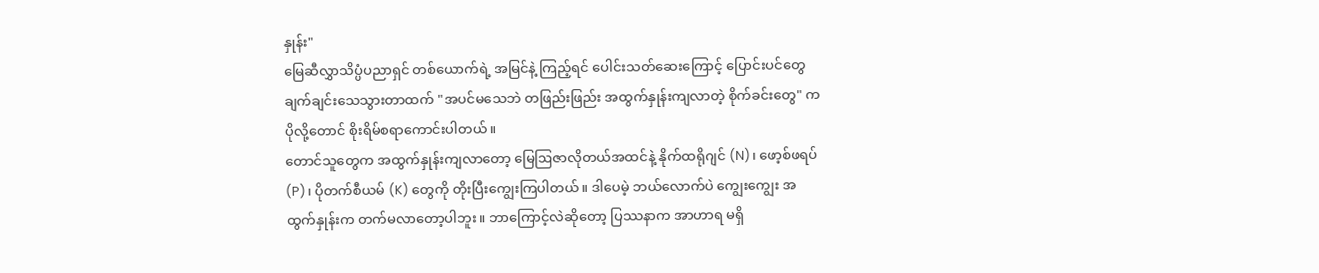နှုန်း"
မြေဆီလွှာသိပ္ပံပညာရှင် တစ်ယောက်ရဲ့ အမြင်နဲ့ ကြည့်ရင် ပေါင်းသတ်ဆေးကြောင့် ပြောင်းပင်တွေ ချက်ချင်းသေသွားတာထက် "အပင်မသေဘဲ တဖြည်းဖြည်း အထွက်နှုန်းကျလာတဲ့ စိုက်ခင်းတွေ" က ပိုလို့တောင် စိုးရိမ်စရာကောင်းပါတယ်။
တောင်သူတွေက အထွက်နှုန်းကျလာတော့ မြေဩဇာလိုတယ်အထင်နဲ့ နိုက်ထရိုဂျင် (N)၊ ဖော့စ်ဖရပ် (P)၊ ပိုတက်စီယမ် (K) တွေကို တိုးပြီးကျွေးကြပါတယ်။ ဒါပေမဲ့ ဘယ်လောက်ပဲ ကျွေးကျွေး အထွက်နှုန်းက တက်မလာတော့ပါဘူး။ ဘာကြောင့်လဲဆိုတော့ ပြဿနာက အာဟာရ မရှိ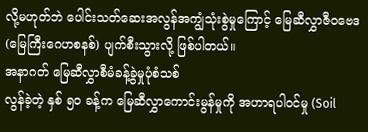လို့မဟုတ်ဘဲ ပေါင်းသတ်ဆေးအလွန်အကျွံသုံးစွဲမှုကြောင့် မြေဆီလွှာဇီဝဗေဒ (မြေကြီးဂေဟစနစ်) ပျက်စီးသွားလို့ ဖြစ်ပါတယ်။
အနာဂတ် မြေဆီလွှာစီမံခန့်ခွဲမှုပုံစံသစ်
လွန်ခဲ့တဲ့ နှစ် ၅၀ ခန့်က မြေဆီလွှာကောင်းမွန်မှုကို အဟာရပါဝင်မှု (Soil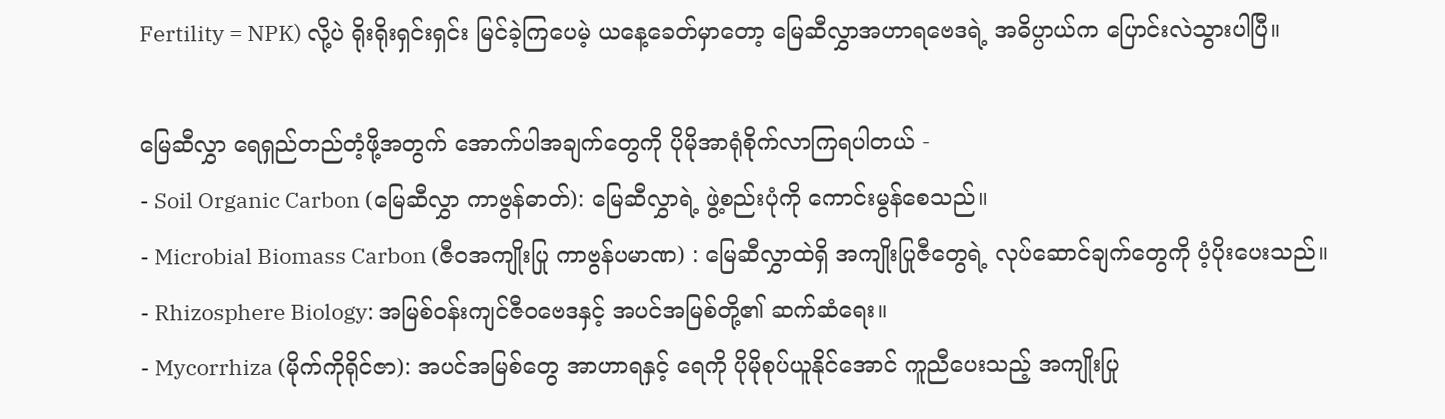Fertility = NPK) လို့ပဲ ရိုးရိုးရှင်းရှင်း မြင်ခဲ့ကြပေမဲ့ ယနေ့ခေတ်မှာတော့ မြေဆီလွှာအဟာရဗေဒရဲ့ အဓိပ္ပာယ်က ပြောင်းလဲသွားပါပြီ။

မြေဆီလွှာ ရေရှည်တည်တံ့ဖို့အတွက် အောက်ပါအချက်တွေကို ပိုမိုအာရုံစိုက်လာကြရပါတယ် -
- Soil Organic Carbon (မြေဆီလွှာ ကာဗွန်ဓာတ်): မြေဆီလွှာရဲ့ ဖွဲ့စည်းပုံကို ကောင်းမွန်စေသည်။
- Microbial Biomass Carbon (ဇီဝအကျိုးပြု ကာဗွန်ပမာဏ) : မြေဆီလွှာထဲရှိ အကျိုးပြုဇီတွေရဲ့ လုပ်ဆောင်ချက်တွေကို ပံ့ပိုးပေးသည်။
- Rhizosphere Biology: အမြစ်ဝန်းကျင်ဇီဝဗေဒနှင့် အပင်အမြစ်တို့၏ ဆက်ဆံရေး။
- Mycorrhiza (မိုက်ကိုရိုင်ဇာ): အပင်အမြစ်တွေ အာဟာရနှင့် ရေကို ပိုမိုစုပ်ယူနိုင်အောင် ကူညီပေးသည့် အကျိုးပြု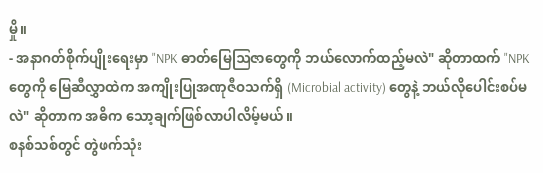မှို။
- အနာဂတ်စိုက်ပျိုးရေးမှာ "NPK ဓာတ်မြေဩဇာတွေကို ဘယ်လောက်ထည့်မလဲ" ဆိုတာထက် "NPK တွေကို မြေဆီလွှာထဲက အကျိုးပြုအဏုဇီဝသက်ရှိ (Microbial activity) တွေနဲ့ ဘယ်လိုပေါင်းစပ်မလဲ" ဆိုတာက အဓိက သော့ချက်ဖြစ်လာပါလိမ့်မယ်။
စနစ်သစ်တွင် တွဲဖက်သုံး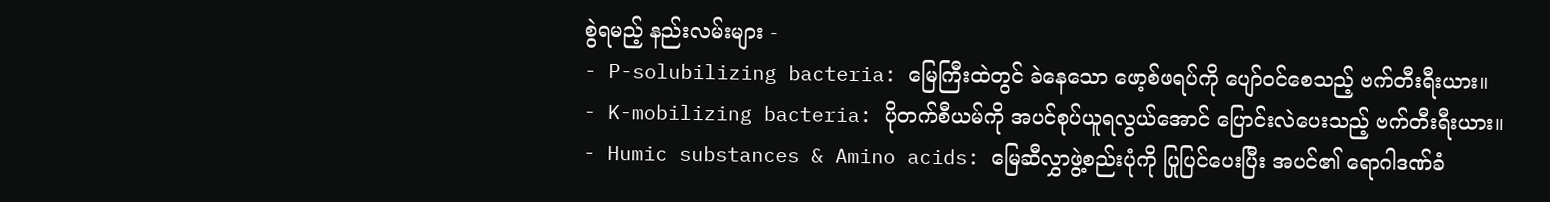စွဲရမည့် နည်းလမ်းများ -
- P-solubilizing bacteria: မြေကြီးထဲတွင် ခဲနေသော ဖော့စ်ဖရပ်ကို ပျော်ဝင်စေသည့် ဗက်တီးရီးယား။
- K-mobilizing bacteria: ပိုတက်စီယမ်ကို အပင်စုပ်ယူရလွယ်အောင် ပြောင်းလဲပေးသည့် ဗက်တီးရီးယား။
- Humic substances & Amino acids: မြေဆီလွှာဖွဲ့စည်းပုံကို ပြုပြင်ပေးပြီး အပင်၏ ရောဂါဒဏ်ခံ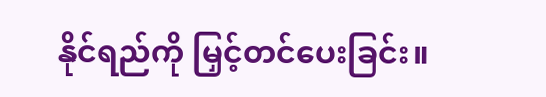နိုင်ရည်ကို မြှင့်တင်ပေးခြင်း။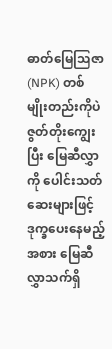ဓာတ်မြေဩဇာ (NPK) တစ်မျိုးတည်းကိုပဲ ဇွတ်တိုးကျွေးပြီး မြေဆီလွှာကို ပေါင်းသတ်ဆေးများဖြင့် ဒုက္ခပေးနေမည့်အစား မြေဆီလွှာသက်ရှိ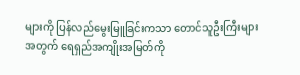များကို ပြန်လည်မွေးမြူခြင်းကသာ တောင်သူဦးကြီးများအတွက် ရေရှည်အကျိုးအမြတ်ကို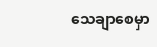သေချာစေမှာ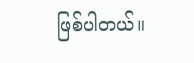ဖြစ်ပါတယ်။